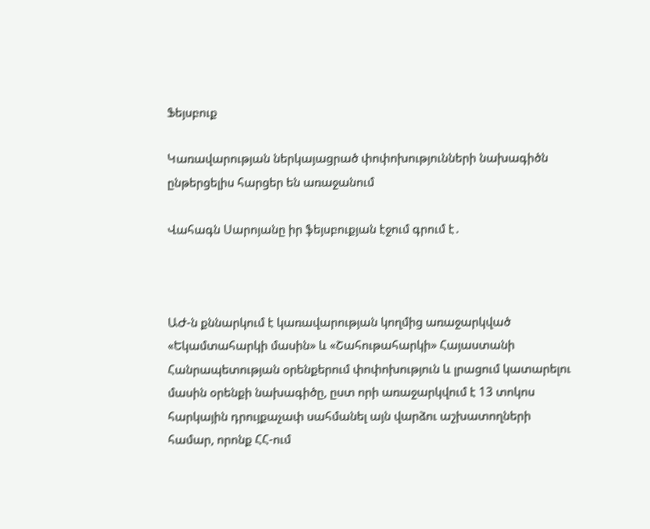Ֆեյսբուք

Կառավարության ներկայացրած փոփոխությունների նախագիծն ընթերցելիս հարցեր են առաջանում

Վահագն Սարոյանը իր ֆեյսբուքյան էջում գրում է․



ԱԺ-ն քննարկում է կառավարության կողմից առաջարկված «Եկամտահարկի մասին» և «Շահութահարկի» Հայաստանի Հանրապետության օրենքերում փոփոխություն և լրացում կատարելու մասին օրենքի նախագիծը, ըստ որի առաջարկվում է 13 տոկոս հարկային դրույքաչափ սահմանել այն վարձու աշխատողների համար, որոնք ՀՀ-ում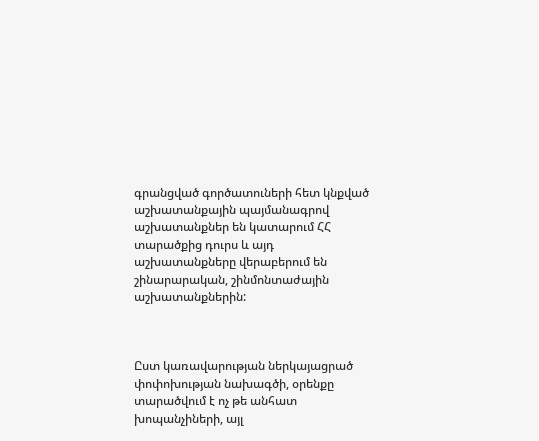գրանցված գործատուների հետ կնքված աշխատանքային պայմանագրով աշխատանքներ են կատարում ՀՀ տարածքից դուրս և այդ աշխատանքները վերաբերում են շինարարական, շինմոնտաժային աշխատանքներին:



Ըստ կառավարության ներկայացրած փոփոխության նախագծի, օրենքը տարածվում է ոչ թե անհատ խոպանչիների, այլ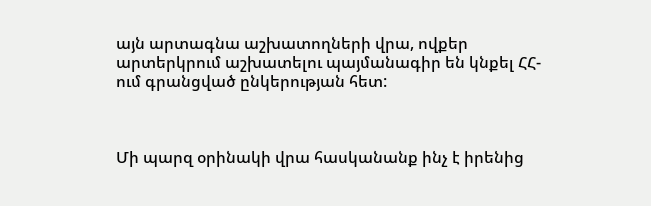այն արտագնա աշխատողների վրա, ովքեր արտերկրում աշխատելու պայմանագիր են կնքել ՀՀ-ում գրանցված ընկերության հետ:



Մի պարզ օրինակի վրա հասկանանք ինչ է իրենից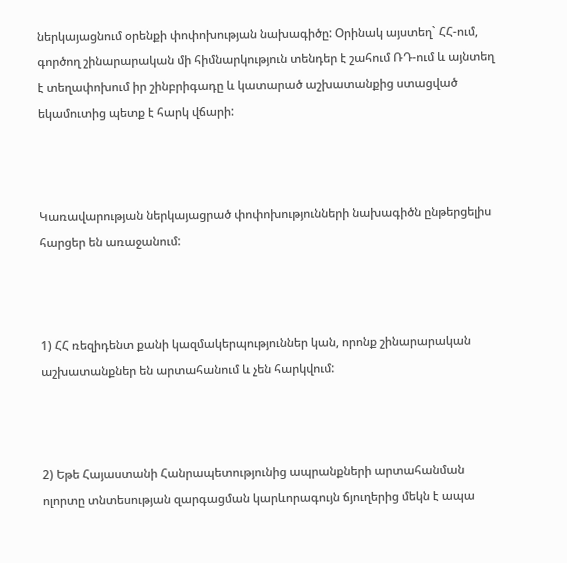ներկայացնում օրենքի փոփոխության նախագիծը: Օրինակ այստեղ` ՀՀ-ում, գործող շինարարական մի հիմնարկություն տենդեր է շահում ՌԴ-ում և այնտեղ է տեղափոխում իր շինբրիգադը և կատարած աշխատանքից ստացված եկամուտից պետք է հարկ վճարի:



Կառավարության ներկայացրած փոփոխությունների նախագիծն ընթերցելիս հարցեր են առաջանում:



1) ՀՀ ռեզիդենտ քանի կազմակերպություններ կան, որոնք շինարարական աշխատանքներ են արտահանում և չեն հարկվում:



2) Եթե Հայաստանի Հանրապետությունից ապրանքների արտահանման ոլորտը տնտեսության զարգացման կարևորագույն ճյուղերից մեկն է ապա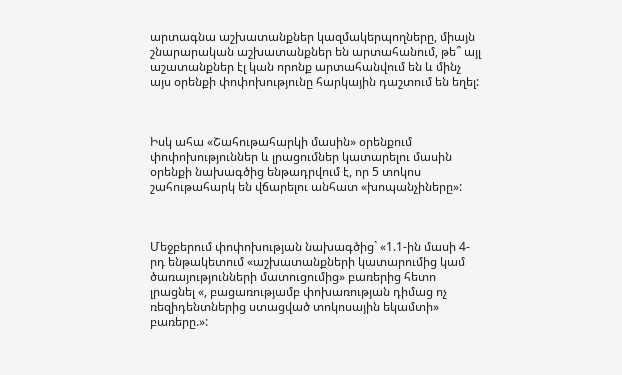արտագնա աշխատանքներ կազմակերպողները, միայն շնարարական աշխատանքներ են արտահանում, թե՞ այլ աշատանքներ էլ կան որոնք արտահանվում են և մինչ այս օրենքի փոփոխությունը հարկային դաշտում են եղել:



Իսկ ահա «Շահութահարկի մասին» օրենքում փոփոխություններ և լրացումներ կատարելու մասին օրենքի նախագծից ենթադրվում է, որ 5 տոկոս շահութահարկ են վճարելու անհատ «խոպանչիները»:



Մեջբերում փոփոխության նախագծից` «1.1-ին մասի 4-րդ ենթակետում «աշխատանքների կատարումից կամ ծառայությունների մատուցումից» բառերից հետո լրացնել «, բացառությամբ փոխառության դիմաց ոչ ռեզիդենտներից ստացված տոկոսային եկամտի» բառերը.»: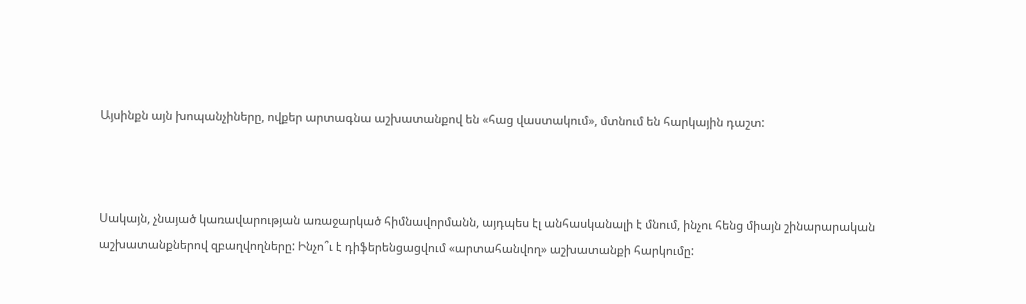Այսինքն այն խոպանչիները, ովքեր արտագնա աշխատանքով են «հաց վաստակում», մտնում են հարկային դաշտ:



Սակայն, չնայած կառավարության առաջարկած հիմնավորմանն, այդպես էլ անհասկանալի է մնում, ինչու հենց միայն շինարարական աշխատանքներով զբաղվողները: Ինչո՞ւ է դիֆերենցացվում «արտահանվող» աշխատանքի հարկումը: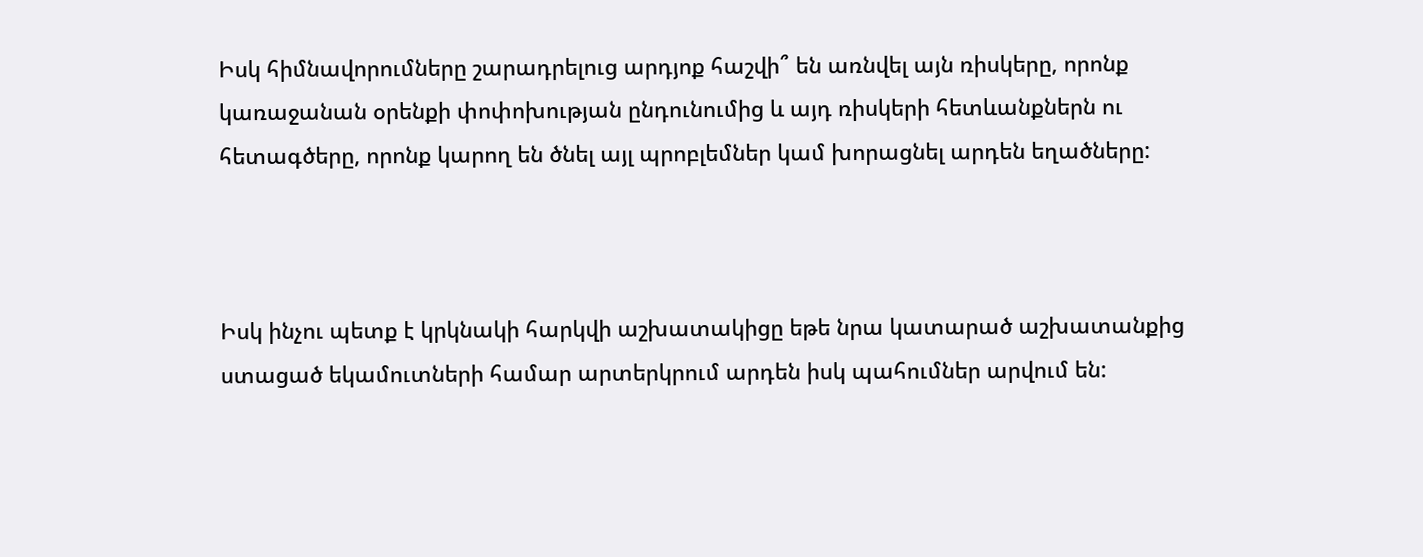Իսկ հիմնավորումները շարադրելուց արդյոք հաշվի՞ են առնվել այն ռիսկերը, որոնք կառաջանան օրենքի փոփոխության ընդունումից և այդ ռիսկերի հետևանքներն ու հետագծերը, որոնք կարող են ծնել այլ պրոբլեմներ կամ խորացնել արդեն եղածները:



Իսկ ինչու պետք է կրկնակի հարկվի աշխատակիցը եթե նրա կատարած աշխատանքից ստացած եկամուտների համար արտերկրում արդեն իսկ պահումներ արվում են: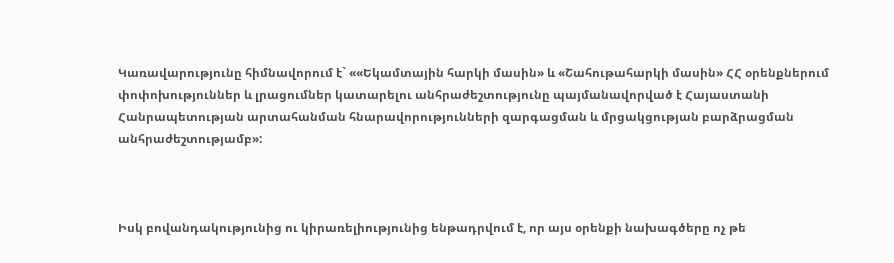Կառավարությունը հիմնավորում է` ««Եկամտային հարկի մասին» և «Շահութահարկի մասին» ՀՀ օրենքներում փոփոխություններ և լրացումներ կատարելու անհրաժեշտությունը պայմանավորված է Հայաստանի Հանրապետության արտահանման հնարավորությունների զարգացման և մրցակցության բարձրացման անհրաժեշտությամբ»:



Իսկ բովանդակությունից ու կիրառելիությունից ենթադրվում է, որ այս օրենքի նախագծերը ոչ թե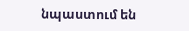նպաստում են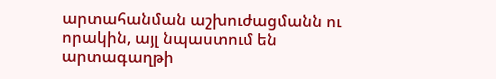արտահանման աշխուժացմանն ու որակին, այլ նպաստում են արտագաղթի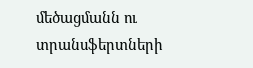մեծացմանն ու տրանսֆերտների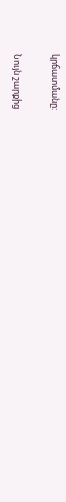կրճատմանը:

Նույն շարքից